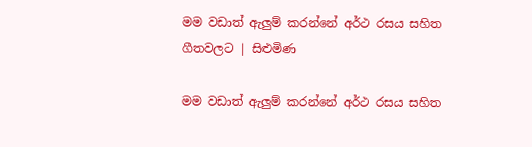මම වඩාත් ඇලුම් කරන්නේ අර්ථ රසය සහිත ගීතවලට | සිළුමිණ

මම වඩාත් ඇලුම් කරන්නේ අර්ථ රසය සහිත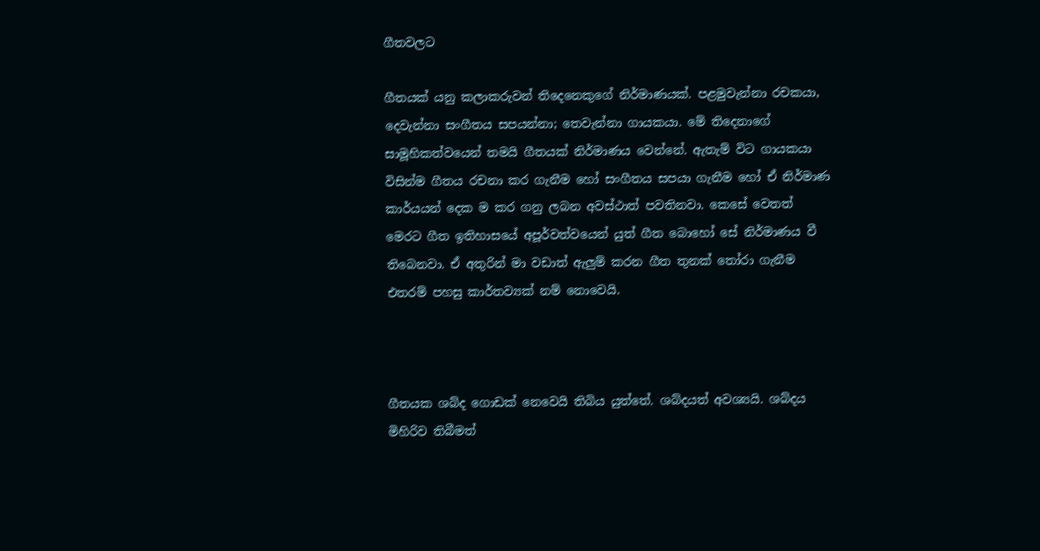ගීතවලට

ගීතයක් යනු කලාකරුවන් තිදෙනෙකුගේ නිර්මාණයක්. පළමුවැන්නා රචකයා, දෙවැන්නා සංගීතය සපයන්නා; තෙවැන්නා ගායකයා. මේ තිදෙනාගේ සාමූහිකත්වයෙන් තමයි ගීතයක් නිර්මාණය වෙන්නේ. ඇතැම් විට ගායකයා විසින්ම ගීතය රචනා කර ගැනීම හෝ සංගීතය සපයා ගැනීම හෝ ඒ නිර්මාණ කාර්යයන් දෙක ම කර ගනු ලබන අවස්ථාත් පවතිනවා. කෙසේ වෙතත් මෙරට ගීත ඉතිහාසයේ අපූර්වත්වයෙන් යුත් ගීත බොහෝ සේ නිර්මාණය වී තිබෙනවා. ඒ අතුරින් මා වඩාත් ඇලුම් කරන ගීත තුනක් තෝරා ගැනීම එතරම් පහසු කාර්තව්‍යක් නම් නොවෙයි.



ගීතයක ශබ්ද ගොඩක් නෙවෙයි තිබිය යුත්තේ. ශබ්දයත් අවශ්‍යයි. ශබ්දය මිහිරිව තිබීමත්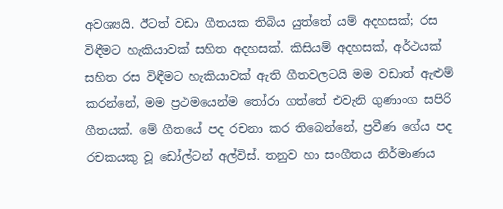අවශ්‍යයි. ඊටත් වඩා ගීතයක තිබිය යුත්තේ යම් අදහසක්; රස විඳීමට හැකියාවක් සහිත අදහසක්. කිසියම් අදහසක්, අර්ථයක් සහිත රස විඳීමට හැකියාවක් ඇති ගීතවලටයි මම වඩාත් ඇළුම් කරන්නේ, මම ප්‍රථමයෙන්ම තෝරා ගත්තේ එවැනි ගුණාංග සපිරි ගීතයක්. මේ ගීතයේ පද රචනා කර තිබෙන්නේ, ප්‍රවීණ ගේය පද රචකයකු වූ ඩෝල්ටන් අල්විස්. තනුව හා සංගීතය නිර්මාණය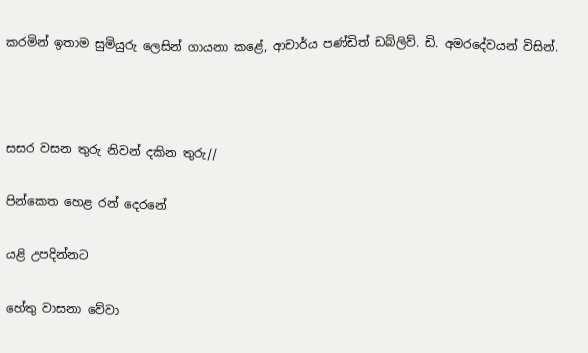කරමින් ඉතාම සුමියුරු ලෙසින් ගායනා කළේ, ආචාර්ය පණ්ඩිත් ඩබ්ලිව්. ඩි. අමරදේවයන් විසින්.



සසර වසන තුරු නිවන් දකින තුරු//

පින්කෙත හෙළ රන් දෙරනේ

යළි උපදින්නට

හේතු වාසනා වේවා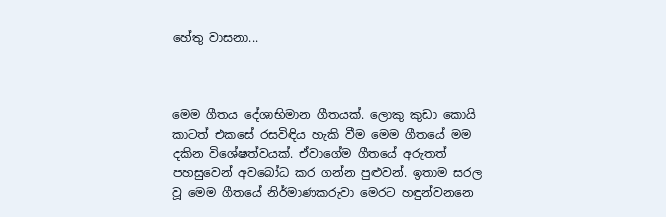හේතු වාසනා...



මෙම ගීතය දේශාභිමාන ගීතයක්. ලොකු කුඩා කොයි කාටත් එකසේ රසවිඳිය හැකි වීම මෙම ගීතයේ මම දකින විශේෂත්වයක්. ඒවාගේම ගීතයේ අරුතත් පහසුවෙන් අවබෝධ කර ගන්න පුළුවන්. ඉතාම සරල වූ මෙම ගීතයේ නිර්මාණකරුවා මෙරට හඳුන්වනනෙ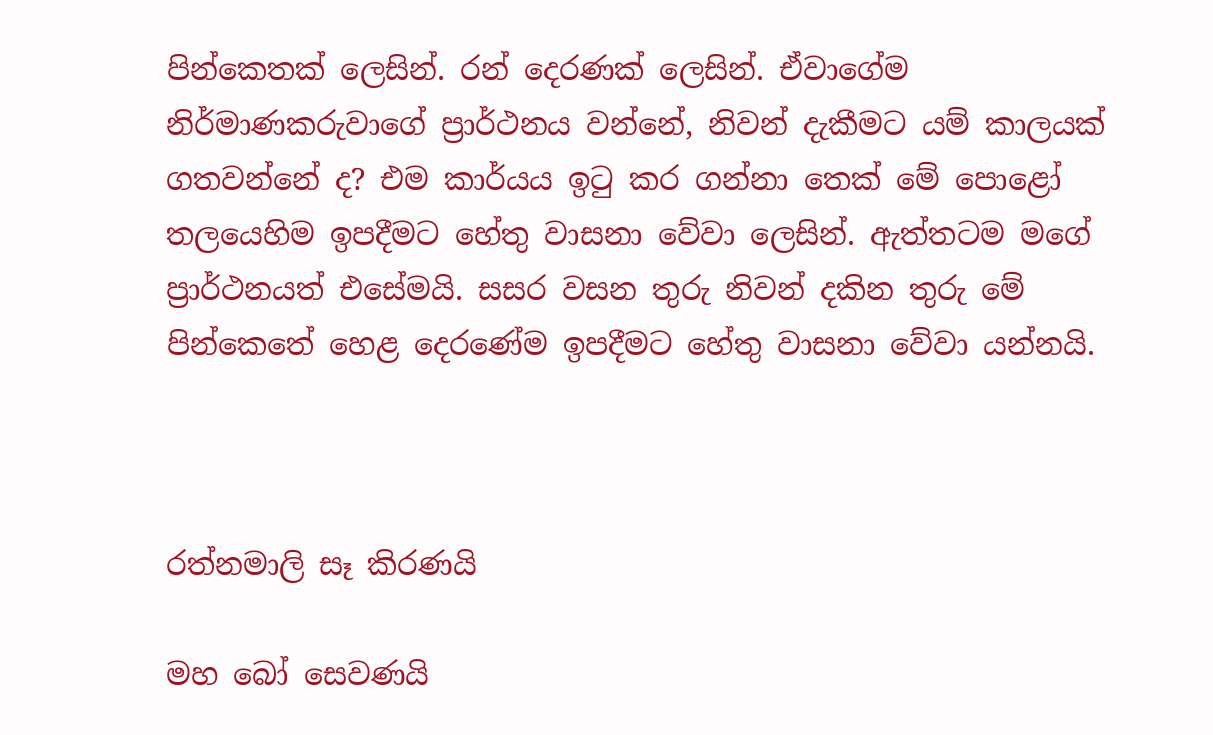පින්කෙතක් ලෙසින්. රන් දෙරණක් ලෙසින්. ඒවාගේම නිර්මාණකරුවාගේ ප්‍රාර්ථනය වන්නේ, නිවන් දැකීමට යම් කාලයක් ගතවන්නේ ද? එම කාර්යය ඉටු කර ගන්නා තෙක් මේ පොළෝ තලයෙහිම ඉපදීමට හේතු වාසනා වේවා ලෙසින්. ඇත්තටම මගේ ප්‍රාර්ථනයත් එසේමයි. සසර වසන තුරු නිවන් දකින තුරු මේ පින්කෙතේ හෙළ දෙරණේම ඉපදීමට හේතු වාසනා වේවා යන්නයි.



රත්නමාලි සෑ කිරණයි

මහ බෝ සෙවණයි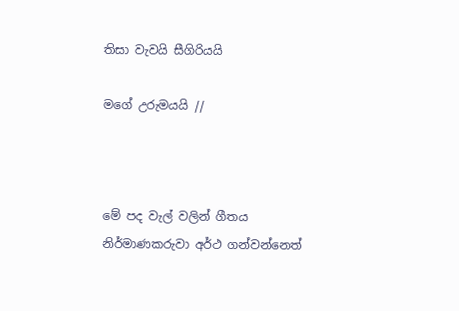තිසා වැවයි සීගිරියයි

මගේ උරුමයයි //



මේ පද වැල් වලින් ගීතය නිර්මාණකරුවා අර්ථ ගන්වන්නෙත්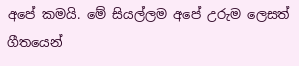අපේ කමයි. මේ සියල්ලම අපේ උරුම ලෙසත් ගීතයෙන්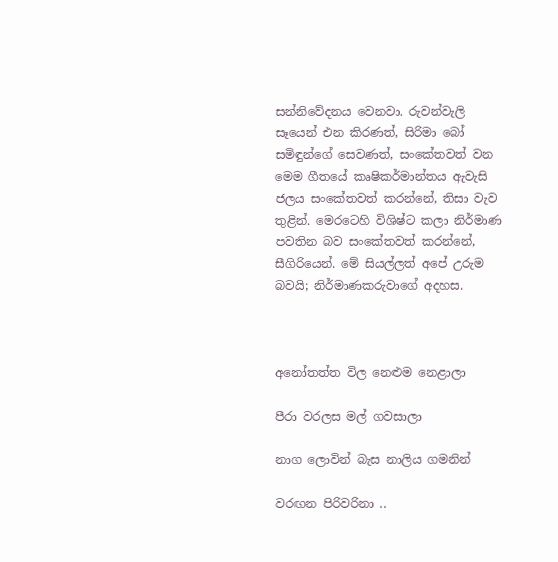සන්නිවේදනය වෙනවා. රුවන්වැලි සෑයෙන් එන කිරණත්, සිරිමා බෝ සමිඳුන්ගේ සෙවණත්, සංකේතවත් වන මෙම ගීතයේ කෘෂිකර්මාන්තය ඇවැසි ජලය සංකේතවත් කරන්නේ, තිසා වැව තුළින්. මෙරටෙහි විශිෂ්ට කලා නිර්මාණ පවතින බව සංකේතවත් කරන්නේ, සීගිරියෙන්. මේ සියල්ලත් අපේ උරුම බවයි; නිර්මාණකරුවාගේ අදහස.



අනෝතත්ත විල නෙළුම නෙළාලා

පීරා වරලස මල් ගවසාලා

නාග ලොවින් බැස නාලිය ගමනින්

වරඟන පිරිවරිනා ..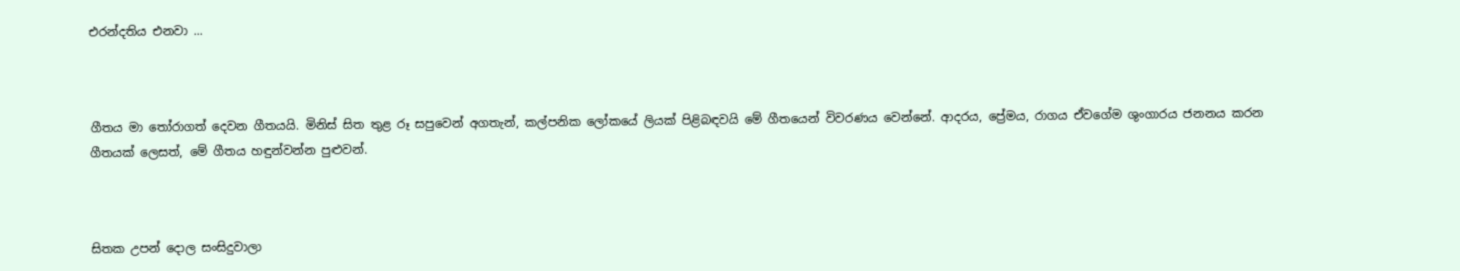එරන්දතිය එනවා ...



ගීතය මා තෝරාගත් දෙවන ගීතයයි. මිනිස් සිත තුළ රූ සපුවෙන් අගතැන්, කල්පනික ලෝකයේ ලියක් පිළිබඳවයි මේ ගීතයෙන් විවරණය වෙන්නේ. ආදරය, ප්‍රේමය, රාගය ඒවගේම ශුංගාරය ජනනය කරන ගීතයක් ලෙසත්, මේ ගීතය හඳුන්වන්න පුළුවන්.



සිතක උපන් දොල සංසිදුවාලා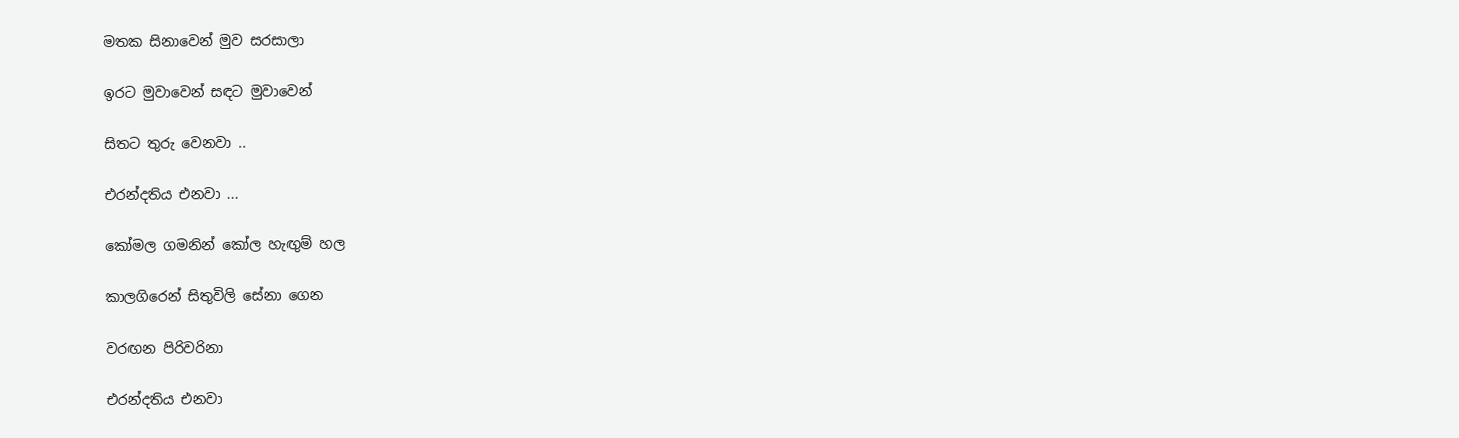මතක සිනාවෙන් මුව සරසාලා

ඉරට මුවාවෙන් සඳට මුවාවෙන්

සිතට තුරු වෙනවා ..

එරන්දතිය එනවා ...

කෝමල ගමනින් කෝල හැඟුම් හල

කාලගිරෙන් සිතුවිලි සේනා ගෙන

වරඟන පිරිවරිනා

එරන්දතිය එනවා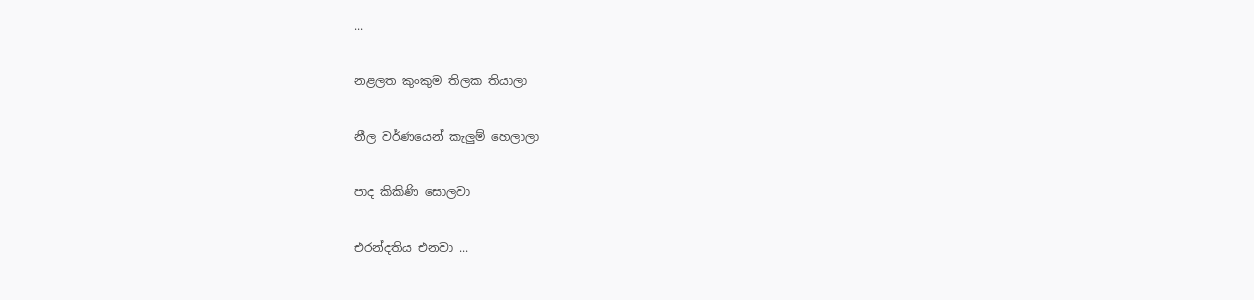...

නළලත කුංකුම තිලක තියාලා

නීල වර්ණයෙන් කැලුම් හෙලාලා

පාද කිකිණි සොලවා

එරන්දතිය එනවා ...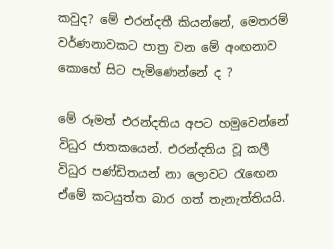කවුද? මේ එරන්දතී කියන්නේ, මෙතරම් වර්ණනාවකට පාත්‍ර වන මේ අංඟනාව කොහේ සිට පැමිණෙන්නේ ද ?

මේ රූමත් එරන්දතිය අපට හමුවෙන්නේ විධුර ජාතකයෙන්. එරන්දතිය වූ කලී විධුර පණ්ඩිතයන් නා ලොවට රැඟෙන ඒමේ කටයුත්ත බාර ගත් තැනැත්තියයි.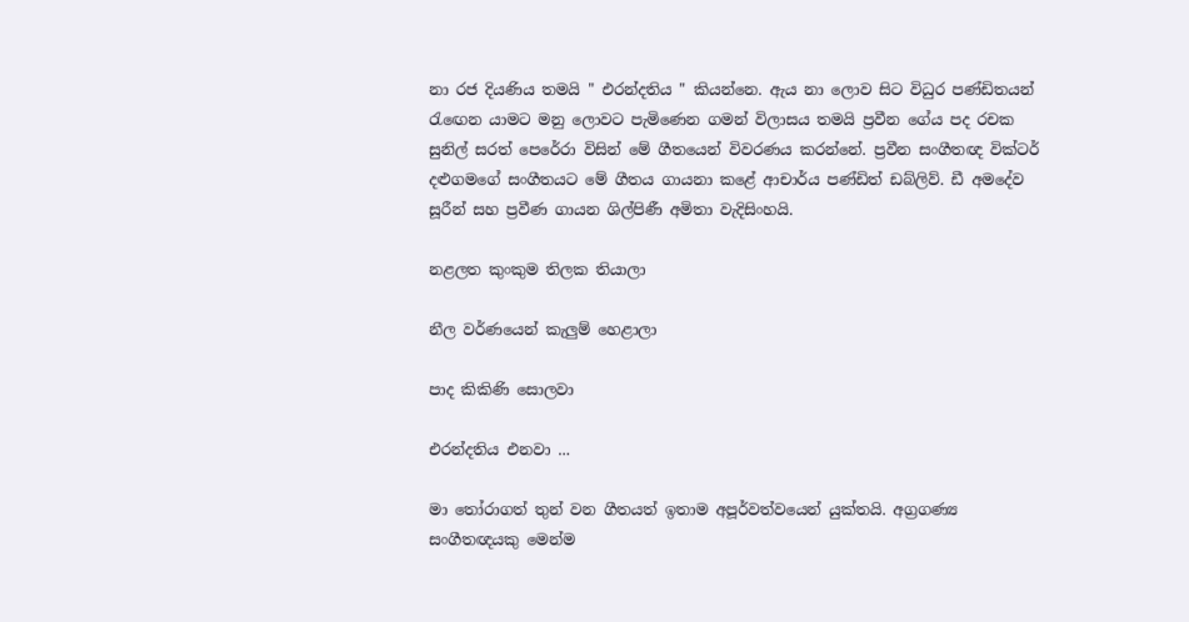නා රජ දියණිය තමයි " එරන්දතිය " කියන්නෙ. ඇය නා ලොව සිට විධුර පණ්ඩිතයන් රැඟෙන යාමට මනු ලොවට පැමිණෙන ගමන් විලාසය තමයි ප්‍රවීන ගේය පද රචක සුනිල් සරත් පෙරේරා විසින් මේ ගීතයෙන් විවරණය කරන්නේ. ප්‍රවීන සංගීතඥ වික්ටර් දළුගමගේ සංගීතයට මේ ගීතය ගායනා කළේ ආචාර්ය පණ්ඩිත් ඩබ්ලිව්. ඩී අමදේව සූරීන් සහ ප්‍රවීණ ගායන ශිල්පිණී අමිතා වැදිසිංහයි.

නළලත කුංකුම තිලක තියාලා

නීල වර්ණයෙන් කැලුම් හෙළාලා

පාද කිකිණි සොලවා

එරන්දතිය එනවා ...

මා තෝරාගත් තුන් වන ගීතයත් ඉතාම අපූර්වත්වයෙන් යුක්තයි. අග්‍රගණ්‍ය සංගීතඥයකු මෙන්ම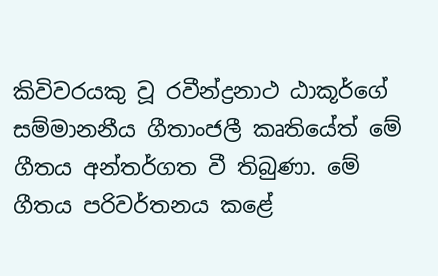කිවිවරයකු වූ රවීන්ද්‍රනාථ ඨාකූර්ගේ සම්මානනීය ගීතාංජලී කෘතියේත් මේ ගීතය අන්තර්ගත වී තිබුණා. මේ ගීතය පරිවර්තනය කළේ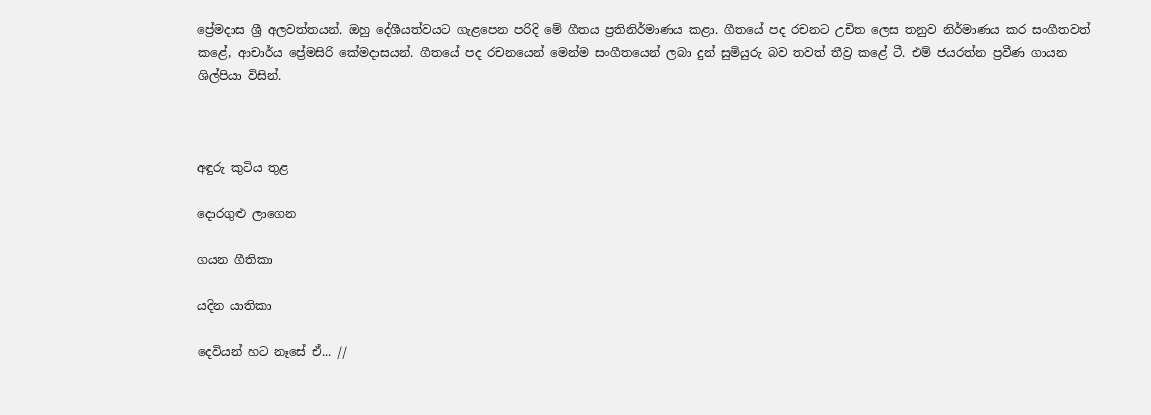ප්‍රේමදාස ශ්‍රී අලවත්තයන්. ඔහු දේශීයත්වයට ගැළපෙන පරිදි මේ ගීතය ප්‍රතිනිර්මාණය කළා. ගීතයේ පද රචනට උචිත ලෙස තනුව නිර්මාණය කර සංගීතවත් කළේ, ආචාර්ය ප්‍රේමසිරි කේමදාසයන්. ගීතයේ පද රචනයෙන් මෙන්ම සංගීතයෙන් ලබා දුන් සුමියුරු බව තවත් තීව්‍ර කළේ ටී. එම් ජයරත්න ප්‍රවීණ ගායන ශිල්පියා විසින්.



අඳුරු කුටිය තුළ

දොරගුළු ලාගෙන

ගයන ගීතිකා

යදින යාතිකා

දෙවියන් හට නෑසේ ඒ... //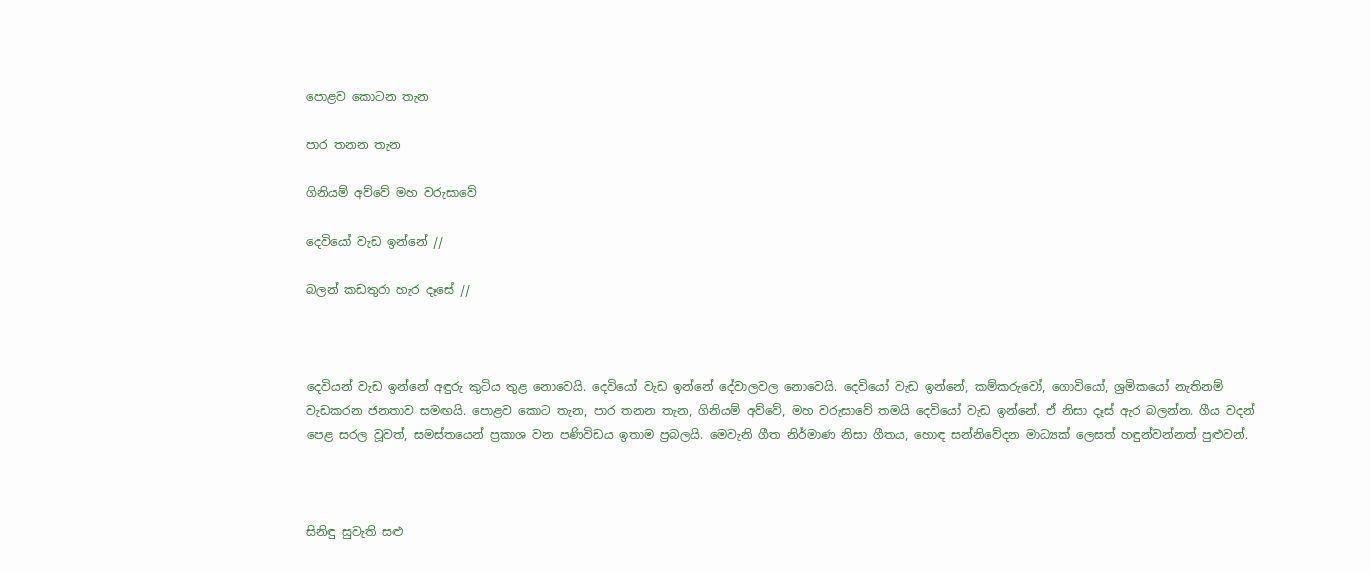පොළව කොටන තැන

පාර තනන තැන

ගිනියම් අව්වේ මහ වරුසාවේ

දෙවියෝ වැඩ ඉන්නේ //

බලන් කඩතුරා හැර දෑසේ //



දෙවියන් වැඩ ඉන්නේ අඳුරු කුටිය තුළ නොවෙයි. දෙවියෝ වැඩ ඉන්නේ දේවාලවල නොවෙයි. දෙවියෝ වැඩ ඉන්නේ, කම්කරුවෝ, ගොවියෝ, ශ්‍රමිකයෝ නැතිනම් වැඩකරන ජනතාව සමඟයි. පොළව කොට තැන, පාර තනන තැන, ගිනියම් අව්වේ, මහ වරුසාවේ තමයි දෙවියෝ වැඩ ඉන්නේ. ඒ නිසා දෑස් ඇර බලන්න. ගීය වදන් පෙළ සරල වූවත්, සමස්තයෙන් ප්‍රකාශ වන පණිවිඩය ඉතාම ප්‍රබලයි. මෙවැනි ගීත නිර්මාණ නිසා ගීතය, හොඳ සන්නිවේදන මාධ්‍යක් ලෙසත් හඳුන්වන්නත් පුළුවන්.



සිනිඳු සුවැති සළු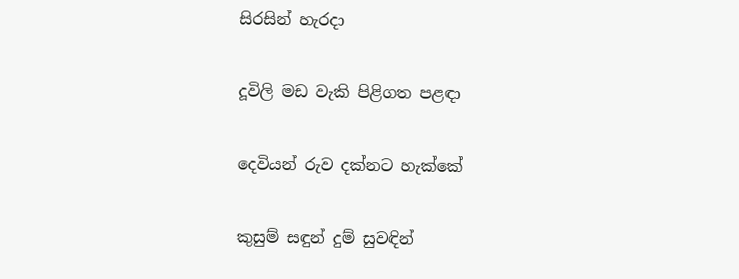සිරසින් හැරදා

දූවිලි මඩ වැකි පිළිගත පළඳා

දෙවියන් රුව දක්නට හැක්කේ

කුසුම් සඳුන් දුම් සුවඳින්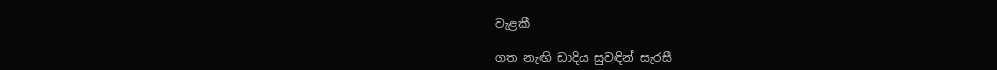වැළකී

ගත නැඟි ඩාදිය සුවඳින් සැරසී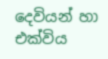දෙවියන් හා එක්විය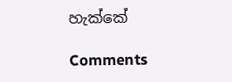හැක්කේ

Comments